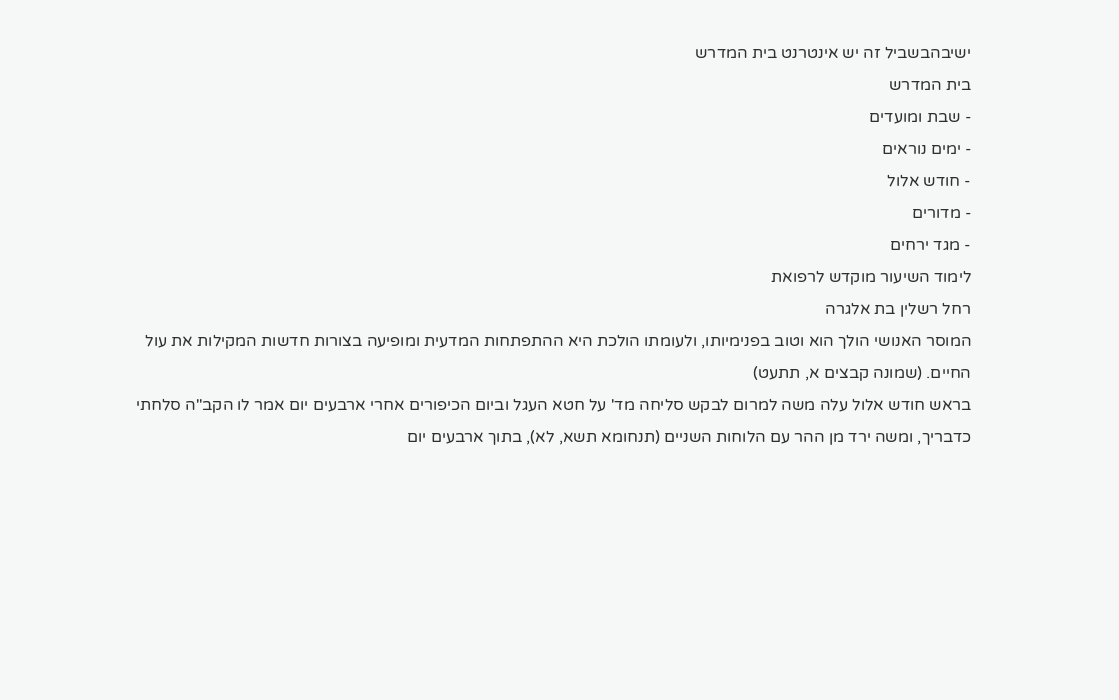ישיבהבשביל זה יש אינטרנט בית המדרש
בית המדרש
- שבת ומועדים
- ימים נוראים
- חודש אלול
- מדורים
- מגד ירחים
לימוד השיעור מוקדש לרפואת
רחל רשלין בת אלגרה
המוסר האנושי הולך הוא וטוב בפנימיותו, ולעומתו הולכת היא ההתפתחות המדעית ומופיעה בצורות חדשות המקילות את עול החיים. (שמונה קבצים א, תתעט)
בראש חודש אלול עלה משה למרום לבקש סליחה מד' על חטא העגל וביום הכיפורים אחרי ארבעים יום אמר לו הקב"ה סלחתי כדבריך, ומשה ירד מן ההר עם הלוחות השניים (תנחומא תשא, לא), בתוך ארבעים יום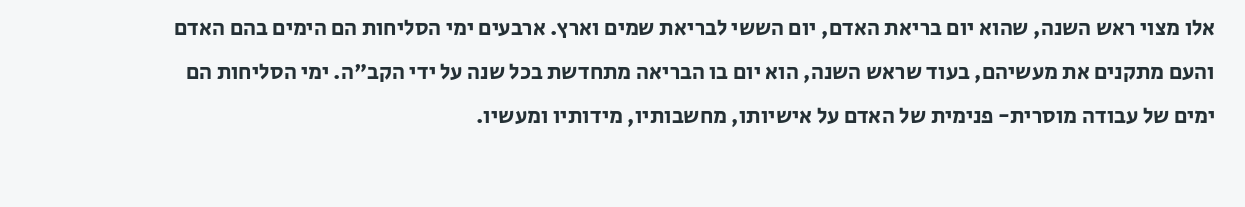אלו מצוי ראש השנה, שהוא יום בריאת האדם, יום הששי לבריאת שמים וארץ. ארבעים ימי הסליחות הם הימים בהם האדם והעם מתקנים את מעשיהם, בעוד שראש השנה, הוא יום בו הבריאה מתחדשת בכל שנה על ידי הקב"ה. ימי הסליחות הם ימים של עבודה מוסרית- פנימית של האדם על אישיותו, מחשבותיו, מידותיו ומעשיו.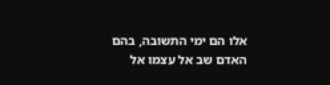אלו הם ימי התשובה, בהם האדם שב אל עצמו אל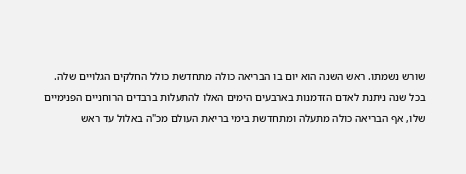שורש נשמתו. ראש השנה הוא יום בו הבריאה כולה מתחדשת כולל החלקים הגלויים שלה.
בכל שנה ניתנת לאדם הזדמנות בארבעים הימים האלו להתעלות ברבדים הרוחניים הפנימיים שלו, אף הבריאה כולה מתעלה ומתחדשת בימי בריאת העולם מכ"ה באלול עד ראש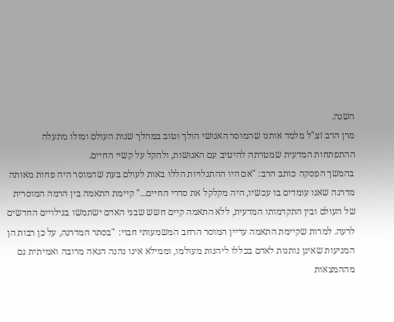השנה.
מרן הרב זצ"ל מלמד אותנו שהמוסר האנושי הולך וטוב במהלך שנות העולם ומולו מתעלה ההתפתחות המדעית שמטרתה להיטיב עם האנושות, ולהקל על קשיי החיים.
בהמשך הפסקה כותב הרב: "אם היו ההתגלויות הללו באות לעולם בעת שהמוסר היה פחות מאותה מדרגה שאנו עומדים בו עכשיו, היה מקלקל את סדרי החיים..." קיימת התאמה בין הרמה המוסרית של העולם ובין התקדמותו המדעית, ללא התאמה קיים חשש שבני האדם ישתמשו בגילויים החדשים לרעה. למרות שקיימת התאמה עדיין המוסר הרחב המשמעותי חבוי: "בסתר המדרגה, על כן רבות הן המניעות שאינן נותנות לאדם בכללו ליהנות מעולמו, וממילא אינו נהנה הנאה מרובה ואמיתית גם מההמצאות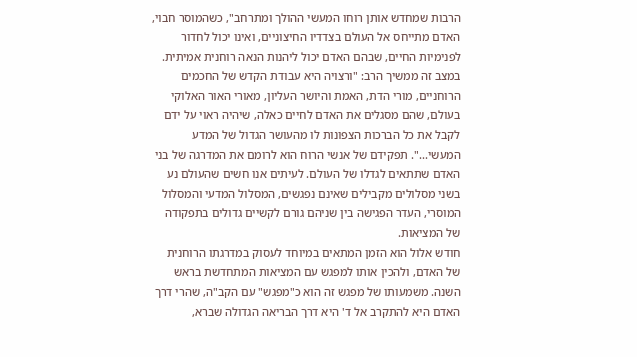הרבות שמחדש אותן רוחו המעשי ההולך ומתרחב", כשהמוסר חבוי, האדם מתייחס אל העולם בצדדיו החיצוניים, ואינו יכול לחדור לפנימיות החיים, שבהם האדם יכול ליהנות הנאה רוחנית אמיתית. במצב זה ממשיך הרב: "ורצויה היא עבודת הקדש של החכמים הרוחניים, מורי הדת, האמת והיושר העליון, מאורי האור האלוקי בעולם, שהם מסגלים את האדם לחיים כאלה, שיהיה ראוי על ידם לקבל את כל הברכות הצפונות לו מהעושר הגדול של המדע המעשי...". תפקידם של אנשי הרוח הוא לרומם את המדרגה של בני האדם שתתאים לגדלו של העולם. לעיתים אנו חשים שהעולם נע בשני מסלולים מקבילים שאינם נפגשים, המסלול המדעי והמסלול המוסרי, העדר הפגישה בין שניהם גורם לקשיים גדולים בתפקודה של המציאות.
חודש אלול הוא הזמן המתאים במיוחד לעסוק במדרגתו הרוחנית של האדם, ולהכין אותו למפגש עם המציאות המתחדשת בראש השנה. משמעותו של מפגש זה הוא כ"מפגש" עם הקב"ה, שהרי דרך האדם היא להתקרב אל ד' היא דרך הבריאה הגדולה שברא,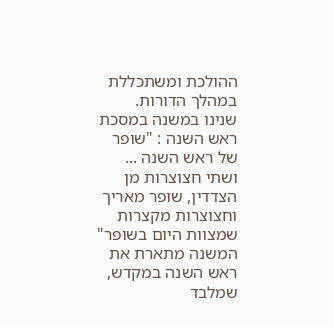ההולכת ומשתכללת במהלך הדורות.
שנינו במשנה במסכת ראש השנה : "שופר של ראש השנה ... ושתי חצוצרות מן הצדדין, שופר מאריך וחצוצרות מקצרות שמצוות היום בשופר"
המשנה מתארת את ראש השנה במקדש, שמלבד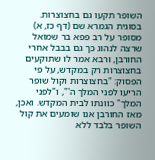השופר תקעו גם בחצוצרות. בסוגית הגמרא שם (דף כז, א) מסופר על רב פפא בר שמואל שרצה לנהוג כך גם בבבל אחרי החורבן, ורבא אמר לו שתוקעים בחצוצרות רק במקדש, על פי הפסוק: "בחצוצרות וקול שופר הריעו לפני המלך ה'", ו"לפני המלך" כוונתו לבית המקדש. ואכן, מאז החורבן אנו שומעים את קול השופר בלבד ללא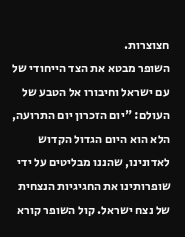חצוצרות.
השופר מבטא את הצד הייחודי של עם ישראל וחיבורו אל הטבע של העולם: "יום הזכרון יום התרועה, הלא הוא היום הגדול הקדוש לאדונינו, שהננו מבליטים על ידי שופרותינו את החגיגיות הנצחית של נצח ישראל. קול השופר קורא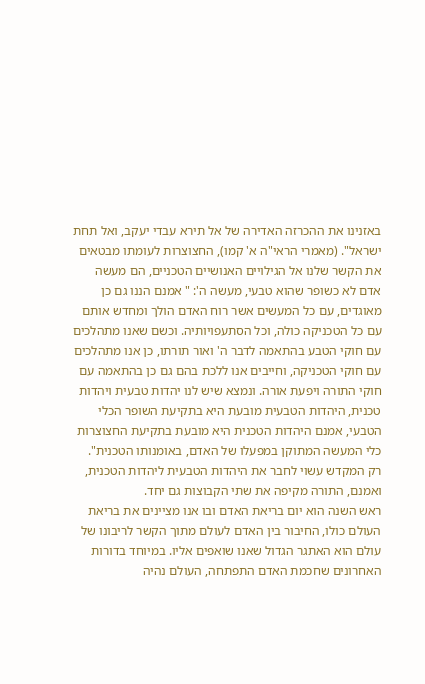באזנינו את ההכרזה האדירה של אל תירא עבדי יעקב, ואל תחת ישראל". (מאמרי הראי"ה א' קמו), החצוצרות לעומתו מבטאים את הקשר שלנו אל הגילויים האנושיים הטכניים, הם מעשה אדם לא כשופר שהוא טבעי, מעשה ה': " אמנם הננו גם כן מאוגדים, עם כל המעשים אשר רוח האדם הולך ומחדש אותם עם כל הטכניקה כולה, וכל הסתעפויותיה. וכשם שאנו מתהלכים עם חוקי הטבע בהתאמה לדבר ה' ואור תורתו, כן אנו מתהלכים עם חוקי הטכניקה, וחייבים אנו ללכת בהם גם כן בהתאמה עם חוקי התורה ויפעת אורה. ונמצא שיש לנו יהדות טבעית ויהדות טכנית, היהדות הטבעית מובעת היא בתקיעת השופר הכלי הטבעי, אמנם היהדות הטכנית היא מובעת בתקיעת החצוצרות כלי המעשה המתוקן במפעלו של האדם, באומנותו הטכנית". רק המקדש עשוי לחבר את היהדות הטבעית ליהדות הטכנית, ואמנם, התורה מקיפה את שתי הקבוצות גם יחד.
ראש השנה הוא יום בריאת האדם ובו אנו מציינים את בריאת העולם כולו, החיבור בין האדם לעולם מתוך הקשר לריבונו של עולם הוא האתגר הגדול שאנו שואפים אליו. במיוחד בדורות האחרונים שחכמת האדם התפתחה, העולם נהיה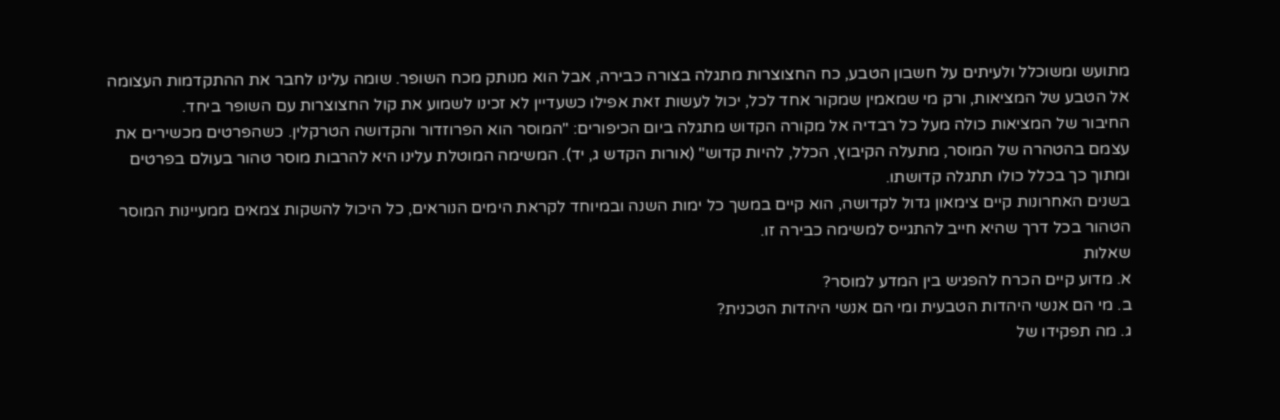מתועש ומשוכלל ולעיתים על חשבון הטבע, כח החצוצרות מתגלה בצורה כבירה, אבל הוא מנותק מכח השופר. שומה עלינו לחבר את ההתקדמות העצומה אל הטבע של המציאות, ורק מי שמאמין שמקור אחד לכל, יכול לעשות זאת אפילו כשעדיין לא זכינו לשמוע את קול החצוצרות עם השופר ביחד.
החיבור של המציאות כולה מעל כל רבדיה אל מקורה הקדוש מתגלה ביום הכיפורים: "המוסר הוא הפרוזדור והקדושה הטרקלין. כשהפרטים מכשירים את עצמם בהטהרה של המוסר, מתעלה הקיבוץ, הכלל, להיות קדוש" (אורות הקדש ג, יד). המשימה המוטלת עלינו היא להרבות מוסר טהור בעולם בפרטים ומתוך כך בכלל כולו תתגלה קדושתו.
בשנים האחרונות קיים צימאון גדול לקדושה, הוא קיים במשך כל ימות השנה ובמיוחד לקראת הימים הנוראים, כל היכול להשקות צמאים ממעיינות המוסר הטהור בכל דרך שהיא חייב להתגייס למשימה כבירה זו.
שאלות
א. מדוע קיים הכרח להפגיש בין המדע למוסר?
ב. מי הם אנשי היהדות הטבעית ומי הם אנשי היהדות הטכנית?
ג. מה תפקידו של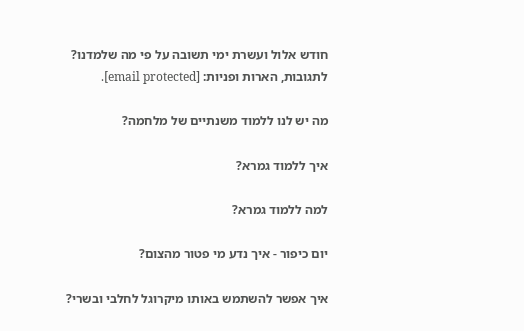חודש אלול ועשרת ימי תשובה על פי מה שלמדנו?
לתגובות, הארות ופניות: [email protected].

מה יש לנו ללמוד משנתיים של מלחמה?

איך ללמוד גמרא?

למה ללמוד גמרא?

יום כיפור - איך נדע מי פטור מהצום?

איך אפשר להשתמש באותו מיקרוגל לחלבי ובשרי?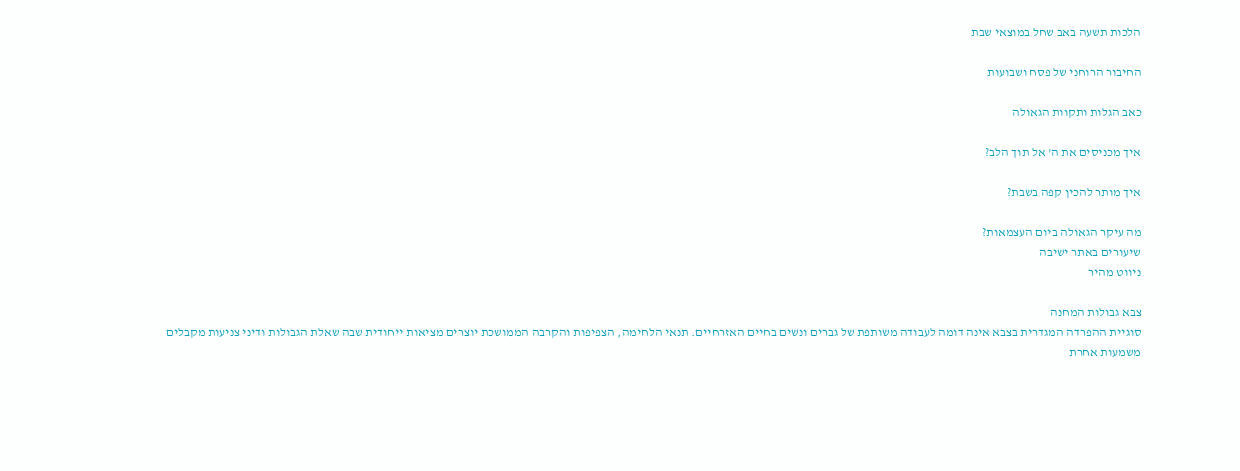הלכות תשעה באב שחל במוצאי שבת

החיבור הרוחני של פסח ושבועות

כאב הגלות ותקוות הגאולה

איך מכניסים את ה' אל תוך הלב?

איך מותר להכין קפה בשבת?

מה עיקר הגאולה ביום העצמאות?
שיעורים באתר ישיבה
ניווט מהיר

צבא גבולות המחנה
סוגיית ההפרדה המגדרית בצבא אינה דומה לעבודה משותפת של גברים ונשים בחיים האזרחיים. תנאי הלחימה, הצפיפות והקרבה הממושכת יוצרים מציאות ייחודית שבה שאלת הגבולות ודיני צניעות מקבלים משמעות אחרת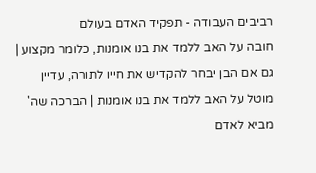רביבים העבודה - תפקיד האדם בעולם
חובה על האב ללמד את בנו אומנות, כלומר מקצוע | גם אם הבן יבחר להקדיש את חייו לתורה, עדיין מוטל על האב ללמד את בנו אומנות | הברכה שה' מביא לאדם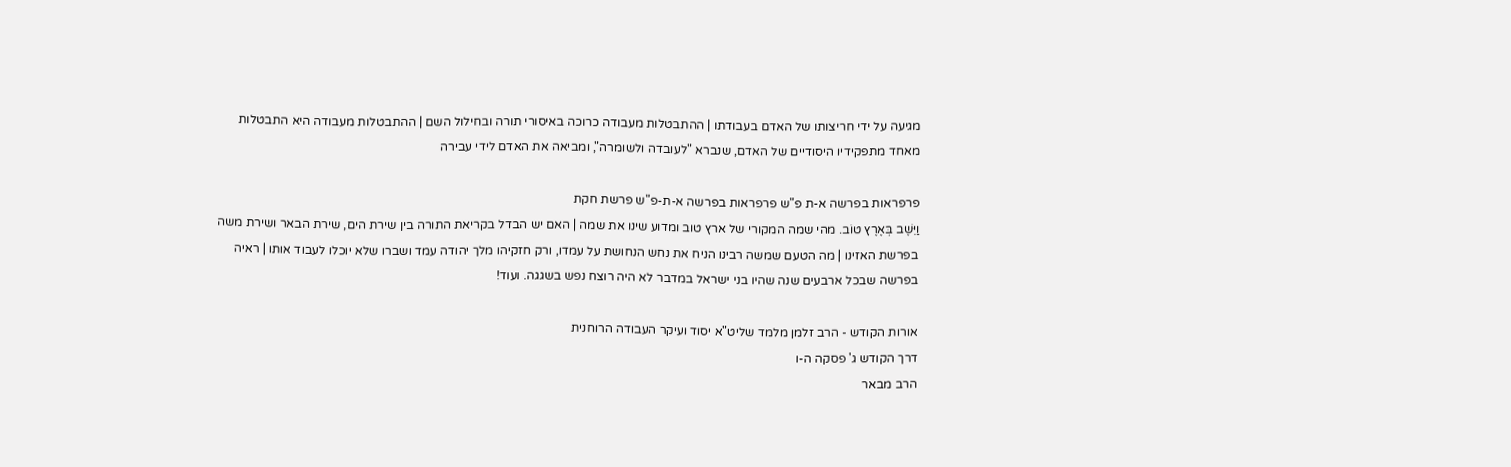מגיעה על ידי חריצותו של האדם בעבודתו | ההתבטלות מעבודה כרוכה באיסורי תורה ובחילול השם | ההתבטלות מעבודה היא התבטלות מאחד מתפקידיו היסודיים של האדם, שנברא "לעובדה ולשומרה", ומביאה את האדם לידי עבירה

פרפראות בפרשה א-ת פ"ש פרפראות בפרשה א-ת-פ"ש פרשת חקת
וַיֵּשֶׁב בְּאֶרֶץ טוֹב. מהי שמה המקורי של ארץ טוב ומדוע שינו את שמה | האם יש הבדל בקריאת התורה בין שירת הים, שירת הבאר ושירת משה בפרשת האזינו | מה הטעם שמשה רבינו הניח את נחש הנחושת על עמדו, ורק חזקיהו מלך יהודה עמד ושברו שלא יוכלו לעבוד אותו | ראיה בפרשה שבכל ארבעים שנה שהיו בני ישראל במדבר לא היה רוצח נפש בשגגה. ועוד!

אורות הקודש - הרב זלמן מלמד שליט"א יסוד ועיקר העבודה הרוחנית
דרך הקודש ג' פסקה ה-ו
הרב מבאר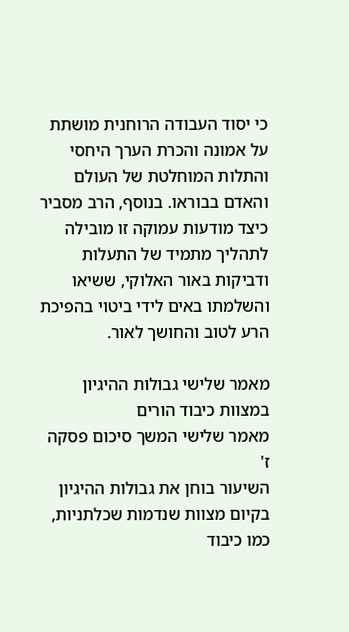כי יסוד העבודה הרוחנית מושתת על אמונה והכרת הערך היחסי והתלות המוחלטת של העולם והאדם בבוראו. בנוסף, הרב מסביר כיצד מודעות עמוקה זו מובילה לתהליך מתמיד של התעלות ודביקות באור האלוקי, ששיאו והשלמתו באים לידי ביטוי בהפיכת הרע לטוב והחושך לאור.

מאמר שלישי גבולות ההיגיון במצוות כיבוד הורים
מאמר שלישי המשך סיכום פסקה ז'
השיעור בוחן את גבולות ההיגיון בקיום מצוות שנדמות שכלתניות, כמו כיבוד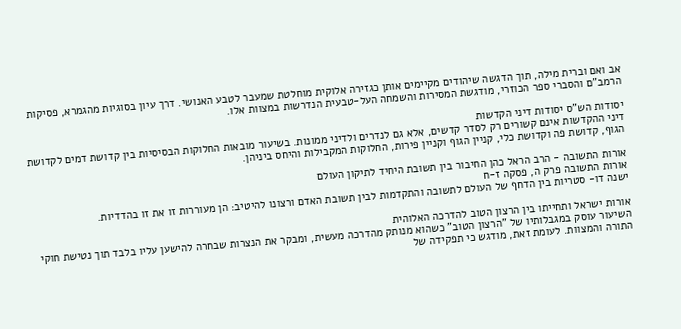אב ואם וברית מילה, תוך הדגשה שיהודים מקיימים אותן כגזירה אלוקית מוחלטת שמעבר לטבע האנושי. דרך עיון בסוגיות מהגמרא, פסיקות הרמב"ם והסברי ספר הכוזרי, מודגשת המסירות והשמחה העל-טבעית הנדרשות במצוות אלו.

יסודות הש"ס יסודות דיני הקדשות
דיני ההקדשות אינם קשורים רק לסדר קדשים, אלא גם לנדרים ולדיני ממונות. בשיעור מובאות החלוקות הבסיסיות בין קדושת דמים לקדושת הגוף, קדושת פה וקדושת כלי, קניין הגוף וקניין פירות, החלוקות המקבילות והיחס ביניהן.

אורות התשובה - הרב הראל כהן החיבור בין תשובת היחיד לתיקון העולם
אורות התשובה פרק ה, פסקה ז-ח
ישנה דו- סטריות בין הדחף של העולם לתשובה והתקדמות לבין תשובת האדם ורצונו להיטיב: הן מעוררות זו את זו בהדדיות.

אורות ישראל ותחייתו בין הרצון הטוב להדרכה האלוהית
השיעור עוסק במגבלותיו של "הרצון הטוב" כשהוא מנותק מהדרכה מעשית, ומבקר את הנצרות שבחרה להישען עליו בלבד תוך נטישת חוקי התורה והמצוות. לעומת זאת, מודגש כי תפקידה של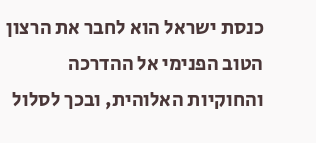כנסת ישראל הוא לחבר את הרצון הטוב הפנימי אל ההדרכה והחוקיות האלוהית, ובכך לסלול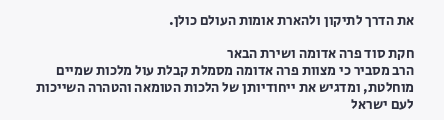את הדרך לתיקון ולהארת אומות העולם כולן.

חקת סוד פרה אדומה ושירת הבאר
הרב מסביר כי מצוות פרה אדומה מסמלת קבלת עול מלכות שמיים מוחלטת, ומדגיש את ייחודיותן של הלכות הטומאה והטהרה השייכות לעם ישראל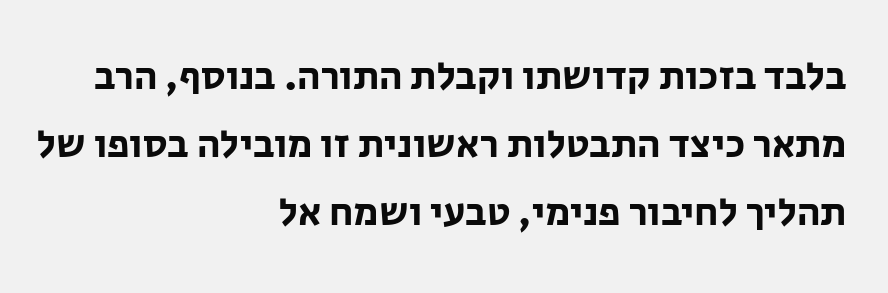בלבד בזכות קדושתו וקבלת התורה. בנוסף, הרב מתאר כיצד התבטלות ראשונית זו מובילה בסופו של תהליך לחיבור פנימי, טבעי ושמח אל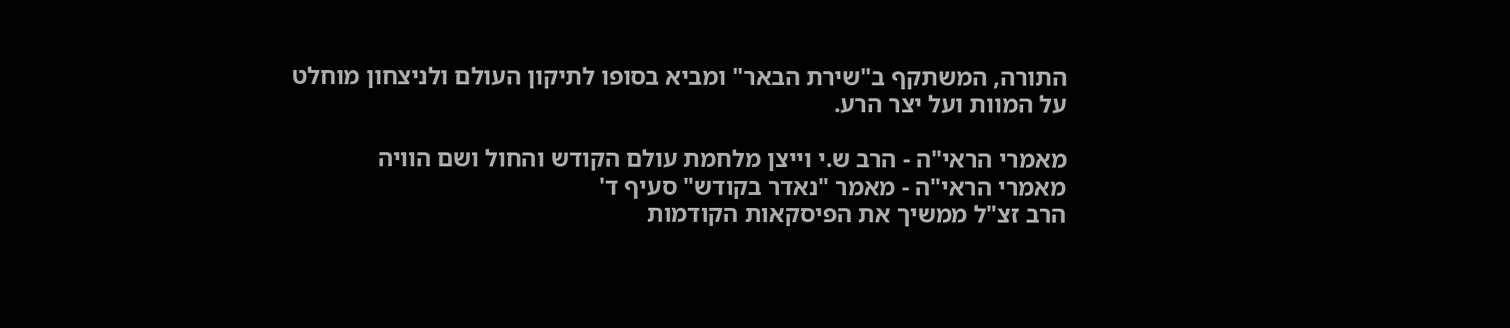התורה, המשתקף ב"שירת הבאר" ומביא בסופו לתיקון העולם ולניצחון מוחלט על המוות ועל יצר הרע.

מאמרי הראי"ה - הרב ש.י וייצן מלחמת עולם הקודש והחול ושם הוויה
מאמרי הראי"ה - מאמר "נאדר בקודש" סעיף ד'
הרב זצ"ל ממשיך את הפיסקאות הקודמות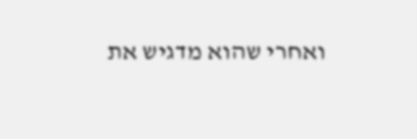ואחרי שהוא מדגיש את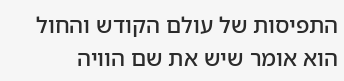התפיסות של עולם הקודש והחול הוא אומר שיש את שם הוויה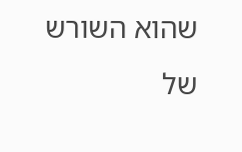שהוא השורש של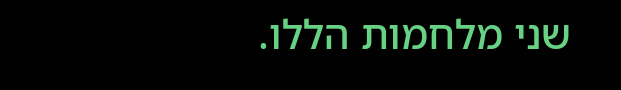שני מלחמות הללו.